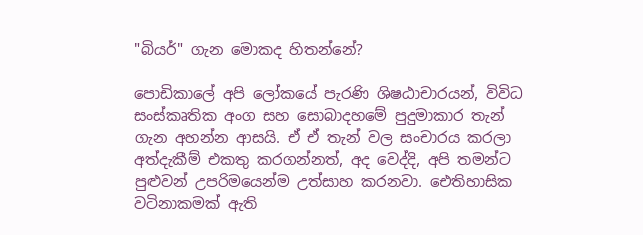"බියර්" ගැන මොකද හිතන්නේ?

පොඩිකාලේ අපි ලෝකයේ පැරණි ශිෂඨාචාරයන්, විවිධ සංස්කෘතික අංග සහ සොබාදහමේ පුදුමාකාර තැන් ගැන අහන්න ආසයි. ඒ ඒ තැන් වල සංචාරය කරලා අත්දැකීම් එකතු කරගන්නත්, අද වෙද්දි, අපි තමන්ට පුළුවන් උපරිමයෙන්ම උත්සාහ කරනවා. ඓතිහාසික වටිනාකමක් ඇති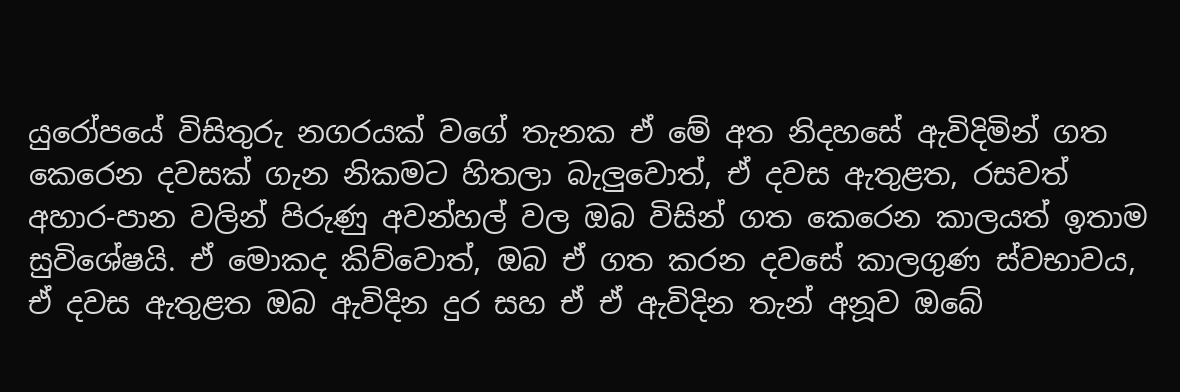යුරෝපයේ විසිතුරු නගරයක් වගේ තැනක ඒ මේ අත නිදහසේ ඇවිදිමින් ගත කෙරෙන දවසක් ගැන නිකමට හිතලා බැලුවොත්, ඒ දවස ඇතුළත, රසවත් අහාර-පාන වලින් පිරුණු අවන්හල් වල ඔබ විසින් ගත කෙරෙන කාලයත් ඉතාම සුවිශේෂයි. ඒ මොකද කිව්වොත්, ඔබ ඒ ගත කරන දවසේ කාලගුණ ස්වභාවය, ඒ දවස ඇතුළත ඔබ ඇවිදින දුර සහ ඒ ඒ ඇවිදින තැන් අනූව ඔබේ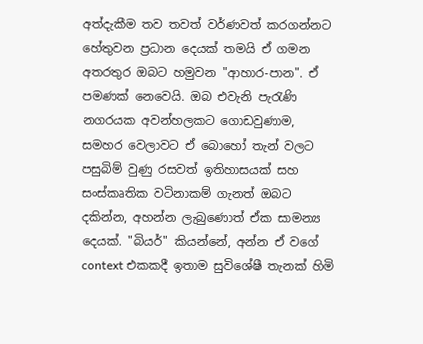අත්දැකීම තව තවත් වර්ණවත් කරගන්නට හේතුවන ප්‍රධාන දෙයක් තමයි ඒ ගමන අතරතුර ඔබට හමුවන "ආහාර-පාන". ඒ පමණක් නෙවෙයි. ඔබ එවැනි පැරැණි නගරයක අවන්හලකට ගොඩවුණාම, සමහර වෙලාවට ඒ බොහෝ තැන් වලට පසුබිම් වුණු රසවත් ඉතිහාසයක් සහ සංස්කෘතික වටිනාකම් ගැනත් ඔබට දකින්න, අහන්න ලැබුණොත් ඒක සාමන්‍ය දෙයක්. "බියර්" කියන්නේ, අන්න ඒ වගේ context එකකදී ඉතාම සුවිශේෂී තැනක් හිමි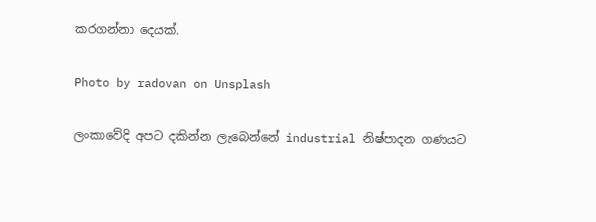කරගන්නා දෙයක්.

Photo by radovan on Unsplash

ලංකාවේදි අපට දකින්න ලැබෙන්නේ industrial නිෂ්පාදන ගණයට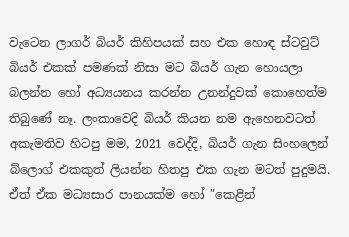වැටෙන ලාගර් බියර් කිහිපයක් සහ එක හොඳ ස්ටවුට් බියර් එකක් පමණක් නිසා මට බියර් ගැන හොයලා බලන්න හෝ අධ්‍යයනය කරන්න උනන්දුවක් කොහෙත්ම තිබුණේ නෑ. ලංකාවෙදි බියර් කියන නම ඇහෙනවටත් අකැමතිව හිටපු මම, 2021 වෙද්දි, බියර් ගැන සිංහලෙන් බ්ලොග් එකකුත් ලියන්න හිතපු එක ගැන මටත් පුදුමයි. ඒත් ඒක මධ්‍යසාර පානයක්ම හෝ "කෙළින්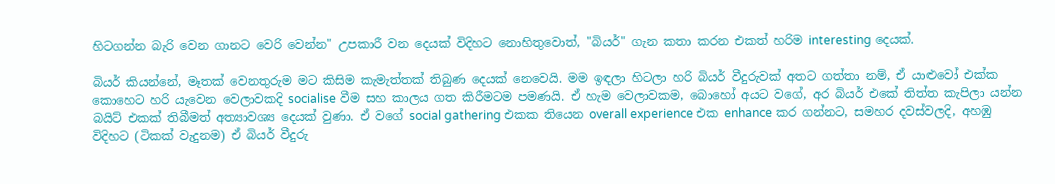හිටගන්න බැරි වෙන ගානට වෙරි වෙන්න" උපකාරී වන දෙයක් විදිහට නොහිතුවොත්, "බියර්" ගැන කතා කරන එකත් හරිම interesting දෙයක්.

බියර් කියන්නේ, මෑතක් වෙනතුරුම මට කිසිම කැමැත්තක් තිබුණ දෙයක් නෙවෙයි. මම ඉඳලා හිටලා හරි බියර් වීදුරුවක් අතට ගත්තා නම්, ඒ යාළුවෝ එක්ක කොහෙට හරි යැවෙන වෙලාවකදි socialise වීම සහ කාලය ගත කිරීමටම පමණයි. ඒ හැම වෙලාවකම, බොහෝ අයට වගේ, අර බියර් එකේ තිත්ත කැපිලා යන්න බයිට් එකක් තිබීමත් අත්‍යාවශ්‍ය දෙයක් වුණා. ඒ වගේ social gathering එකක තියෙන overall experience එක enhance කර ගන්නට, සමහර දවස්වලදි, අහඹු විදිහට (ටිකක් වැදුනම) ඒ බියර් වීදුරු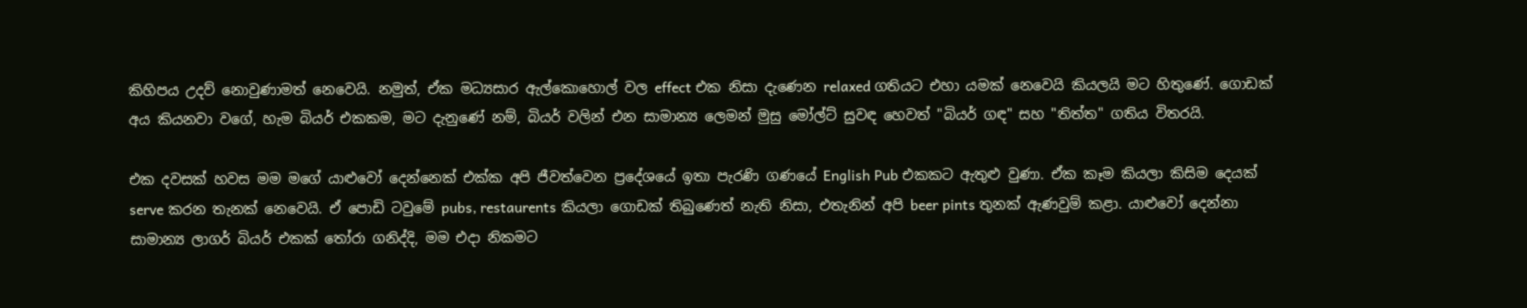කිහිපය උදව් නොවුණාමත් නෙවෙයි. නමුත්, ඒක මධ්‍යසාර ඇල්කොහොල් වල effect එක නිසා දැණෙන relaxed ගතියට එහා යමක් නෙවෙයි කියලයි මට හිතුණේ. ගොඩක් අය කියනවා වගේ, හැම බියර් එකකම, මට දැනුණේ නම්, බියර් වලින් එන සාමාන්‍ය ලෙමන් මුසු මෝල්ට් සුවඳ හෙවත් "බියර් ගඳ" සහ "තිත්ත" ගතිය විතරයි.

එක දවසක් හවස මම මගේ යාළුවෝ දෙන්නෙක් එක්ක අපි ජීවත්වෙන ප්‍රදේශයේ ඉතා පැරණි ගණයේ English Pub එකකට ඇතුළු වුණා. ඒක කෑම කියලා කිසිම දෙයක් serve කරන තැනක් නෙවෙයි. ඒ පොඩි ටවුමේ pubs, restaurents කියලා ගොඩක් තිබුණෙත් නැති නිසා, එතැනින් අපි beer pints තුනක් ඇණවුම් කළා. යාළුවෝ දෙන්නා සාමාන්‍ය ලාගර් බියර් එකක් තෝරා ගනිද්දි, මම එදා නිකමට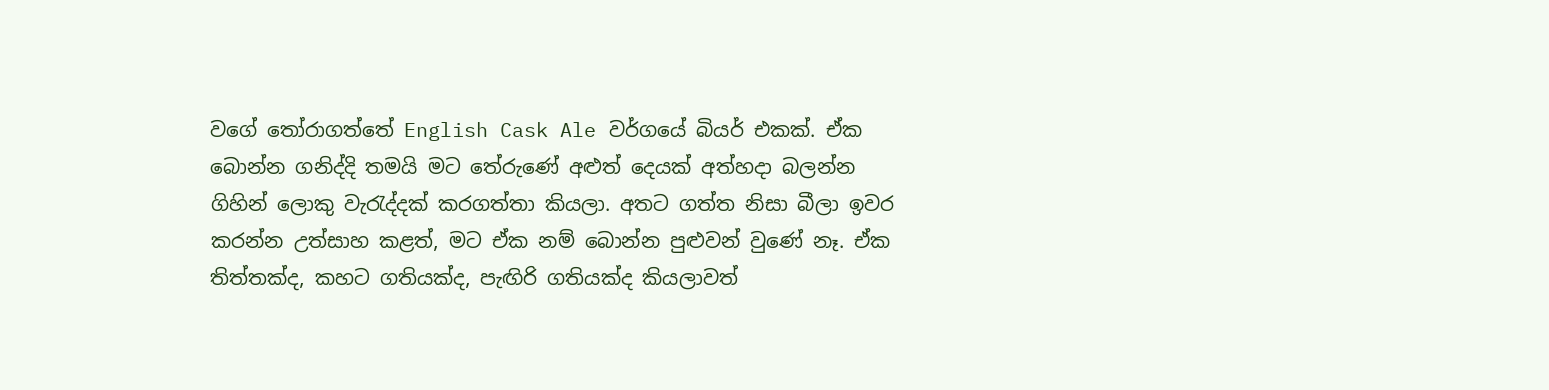වගේ තෝරාගත්තේ English Cask Ale වර්ගයේ බියර් එකක්. ඒක බොන්න ගනිද්දි තමයි මට තේරුණේ අළුත් දෙයක් අත්හදා බලන්න ගිහින් ලොකු වැරැද්දක් කරගත්තා කියලා. අතට ගත්ත නිසා බීලා ඉවර කරන්න උත්සාහ කළත්, මට ඒක නම් බොන්න පුළුවන් වුණේ නෑ. ඒක තිත්තක්ද, කහට ගතියක්ද, පැඟිරි ගතියක්ද කියලාවත්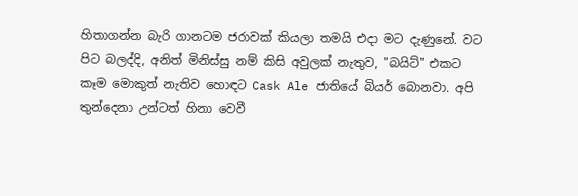හිතාගන්න බැරි ගානටම ජරාවක් කියලා තමයි එදා මට දැණුනේ. වට පිට බලද්දි, අනිත් මිනිස්සු නම් කිසි අවුලක් නැතුව, "බයිට්" එකට කෑම මොකුත් නැතිව හොඳට Cask Ale ජාතියේ බියර් බොනවා. අපි තුන්දෙනා උන්ටත් හිනා වෙවී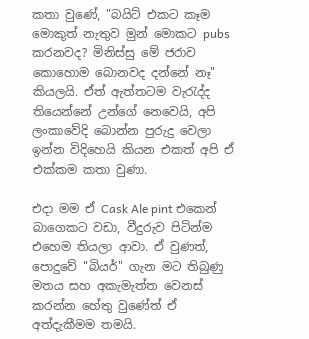කතා වුණේ, "බයිට් එකට කෑම මොකුත් නැතුව මුන් මොකට pubs කරනවද? මිනිස්සු මේ ජරාව කොහොම බොනවද දන්නේ නෑ" කියලයි. ඒත් ඇත්තටම වැරැද්ද තියෙන්නේ උන්ගේ නෙවෙයි, අපි ලංකාවේදි බොන්න පුරුදු වෙලා ඉන්න විදිහෙයි කියන එකත් අපි ඒ එක්කම කතා වුණා.

එදා මම ඒ Cask Ale pint එකෙන් බාගෙකට වඩා, වීදුරුව පිටින්ම එහෙම තියලා ආවා. ඒ වුණත්, පොදුවේ "බියර්" ගැන මට තිබුණු මතය සහ අකැමැත්ත වෙනස් කරන්න හේතු වුණේත් ඒ අත්දැකීමම තමයි.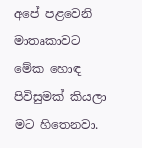අපේ පළවෙනි මාතෘකාවට මේක හොඳ පිවිසුමක් කියලා මට හිතෙනවා.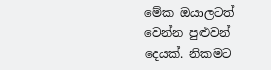මේක ඔයාලටත් වෙන්න පුළුවන් දෙයක්. නිකමට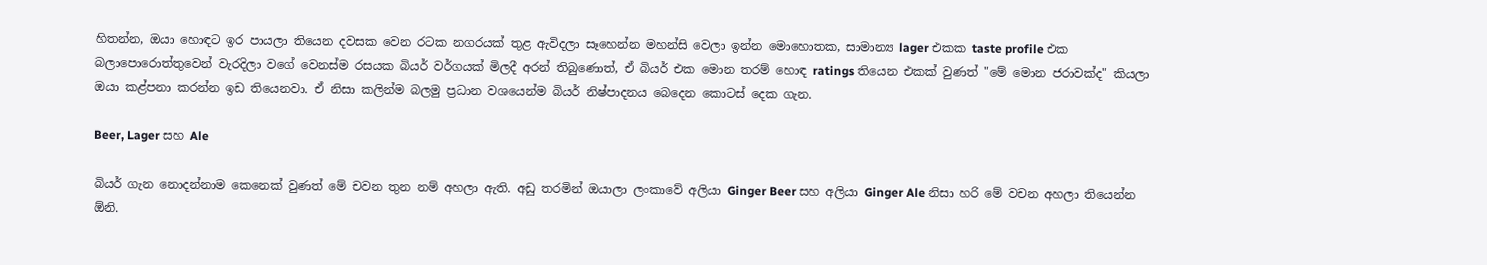හිතන්න, ඔයා හොඳට ඉර පායලා තියෙන දවසක වෙන රටක නගරයක් තුළ ඇවිදලා සෑහෙන්න මහන්සි වෙලා ඉන්න මොහොතක, සාමාන්‍ය lager එකක taste profile එක බලාපොරොත්තුවෙන් වැරදිලා වගේ වෙනස්ම රසයක බියර් වර්ගයක් මිලදී අරන් තිබුණොත්, ඒ බියර් එක මොන තරම් හොඳ ratings තියෙන එකක් වුණත් "මේ මොන ජරාවක්ද" කියලා ඔයා කළ්පනා කරන්න ඉඩ තියෙනවා. ඒ නිසා කලින්ම බලමු ප්‍රධාන වශයෙන්ම බියර් නිෂ්පාදනය බෙදෙන කොටස් දෙක ගැන.

Beer, Lager සහ Ale

බියර් ගැන නොදන්නාම කෙනෙක් වුණත් මේ චවන තුන නම් අහලා ඇති. අඩු තරමින් ඔයාලා ලංකාවේ අලියා Ginger Beer සහ අලියා Ginger Ale නිසා හරි මේ වචන අහලා තියෙන්න ඕනි.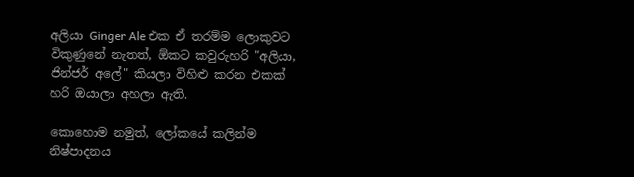අලියා Ginger Ale එක ඒ තරම්ම ලොකුවට විකුණුනේ නැතත්, ඕකට කවුරුහරි "අලියා, ජින්ජර් අලේ" කියලා විහිළු කරන එකක් හරි ඔයාලා අහලා ඇති.

කොහොම නමුත්, ලෝකයේ කලින්ම නිෂ්පාදනය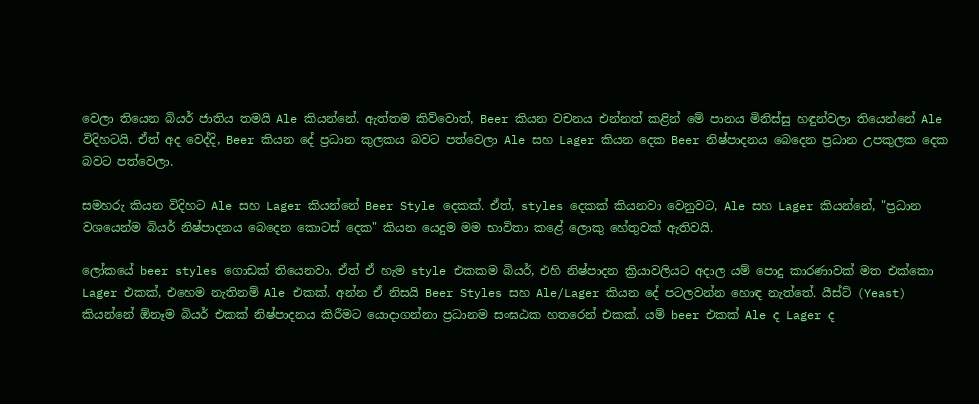වෙලා තියෙන බියර් ජාතිය තමයි Ale කියන්නේ. ඇත්තම කිව්වොත්, Beer කියන වචනය එන්නත් කළින් මේ පානය මිනිස්සු හඳුන්වලා තියෙන්නේ Ale විදිහටයි. ඒත් අද වෙද්දි, Beer කියන දේ ප්‍රධාන කුලකය බවට පත්වෙලා Ale සහ Lager කියන දෙක Beer නිෂ්පාදනය බෙදෙන ප්‍රධාන උපකුලක දෙක බවට පත්වෙලා.

සමහරු කියන විදිහට Ale සහ Lager කියන්නේ Beer Style දෙකක්. ඒත්, styles දෙකක් කියනවා වෙනුවට, Ale සහ Lager කියන්නේ, "ප්‍රධාන වශයෙන්ම බියර් නිෂ්පාදනය බෙදෙන කොටස් දෙක" කියන යෙදුම මම භාවිතා කළේ ලොකු හේතුවක් ඇතිවයි.

ලෝකයේ beer styles ගොඩක් තියෙනවා. ඒත් ඒ හැම style එකකම බියර්, එහි නිෂ්පාදන ක්‍රියාවලියට අදාල යම් පොදු කාරණාවක් මත එක්කො Lager එකක්, එහෙම නැතිනම් Ale එකක්. අන්න ඒ නිසයි Beer Styles සහ Ale/Lager කියන දේ පටලවන්න හොඳ නැත්තේ. යීස්ට් (Yeast) කියන්නේ ඕනෑම බියර් එකක් නිෂ්පාදනය කිරීමට යොදාගන්නා ප්‍රධානම සංඝඨක හතරෙන් එකක්. යම් beer එකක් Ale ද Lager ද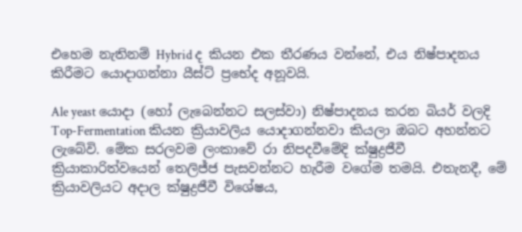එහෙම නැතිනම් Hybrid ද කියන එක තීරණය වන්නේ, එය නිෂ්පාදනය කිරීමට යොදාගන්නා යීස්ට් ප්‍රභේද අනූවයි.

Ale yeast යොදා (හෝ ලැබෙන්නට සලස්වා) නිෂ්පාදනය කරන බියර් වලදි Top-Fermentation කියන ක්‍රියාවලිය යොදාගන්නවා කියලා ඔබට අහන්නට ලැබේවි. මේක සරලවම ලංකාවේ රා නිපදවීමේදි ක්ෂුද්‍රජීවී ක්‍රියාකාරිත්වයෙන් තෙලිජ්ජ පැසවන්නට හැරීම වගේම තමයි. එතැනදී, මේ ක්‍රියාවලියට අදාල ක්ෂුද්‍රජීවී විශේෂය,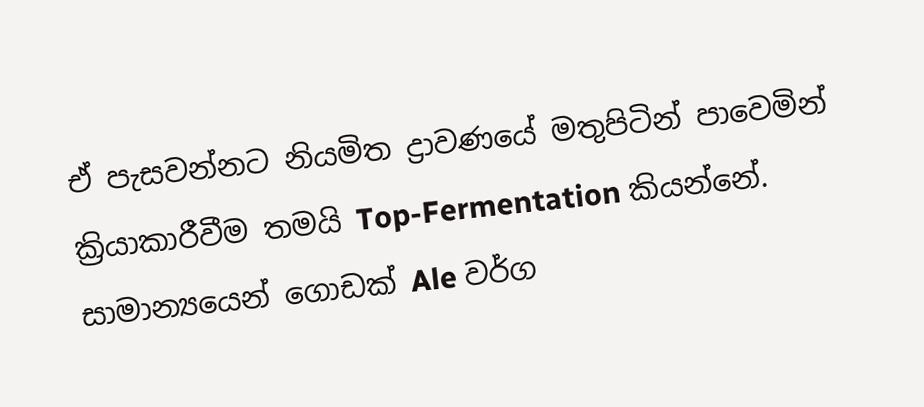ඒ පැසවන්නට නියමිත ද්‍රාවණයේ මතුපිටින් පාවෙමින් ක්‍රියාකාරීවීම තමයි Top-Fermentation කියන්නේ. සාමාන්‍යයෙන් ගොඩක් Ale වර්ග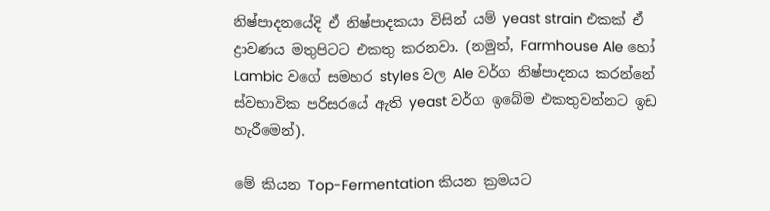නිෂ්පාදනයේදි ඒ නිෂ්පාදකයා විසින් යම් yeast strain එකක් ඒ ද්‍රාවණය මතුපිටට එකතු කරනවා. (නමුත්, Farmhouse Ale හෝ Lambic වගේ සමහර styles වල Ale වර්ග නිෂ්පාදනය කරන්නේ ස්වභාවික පරිසරයේ ඇති yeast වර්ග ඉබේම එකතුවන්නට ඉඩ හැරීමෙන්).

මේ කියන Top-Fermentation කියන ක්‍රමයට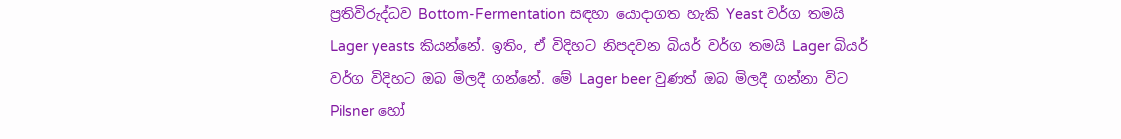ප්‍රතිවිරුද්ධව Bottom-Fermentation සඳහා යොදාගත හැකි Yeast වර්ග තමයි Lager yeasts කියන්නේ. ඉතිං, ඒ විදිහට නිපදවන බියර් වර්ග තමයි Lager බියර් වර්ග විදිහට ඔබ මිලදී ගන්නේ. මේ Lager beer වුණත් ඔබ මිලදී ගන්නා විට Pilsner හෝ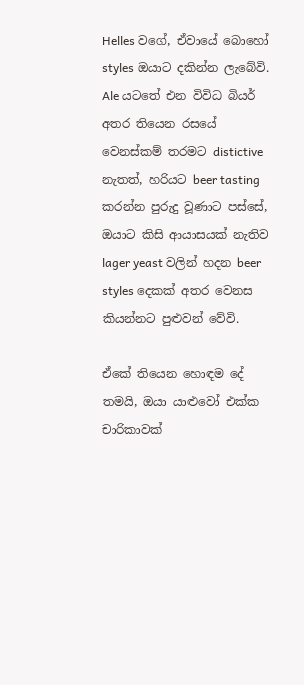Helles වගේ, ඒවායේ බොහෝ styles ඔයාට දකින්න ලැබේවි. Ale යටතේ එන විවිධ බියර් අතර තියෙන රසයේ වෙනස්කම් තරමට distictive නැතත්, හරියට beer tasting කරන්න පුරුදු වූණාට පස්සේ, ඔයාට කිසි ආයාසයක් නැතිව lager yeast වලින් හදන beer styles දෙකක් අතර වෙනස කියන්නට පුළුවන් වේවි.

ඒකේ තියෙන හොඳම දේ තමයි, ඔයා යාළුවෝ එක්ක චාරිකාවක්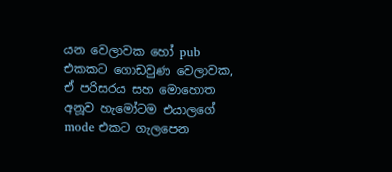යන වෙලාවක හෝ pub එකකට ගොඩවුණ වෙලාවක, ඒ පරිසරය සහ මොහොත අනූව හැමෝටම එයාලගේ mode එකට ගැලපෙන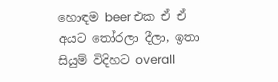හොඳම beer එක ඒ ඒ අයට තෝරලා දීලා, ඉතා සියුම් විදිහට overall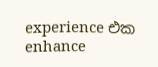experience එක enhance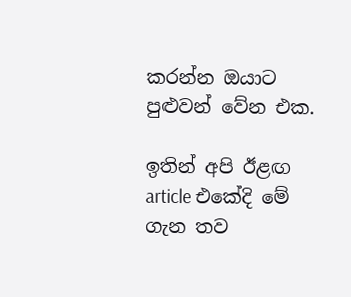කරන්න ඔයාට පුළුවන් වේන එක.

ඉතින් අපි ඊළඟ article එකේදි මේ ගැන තව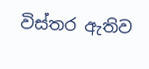විස්තර ඇතිව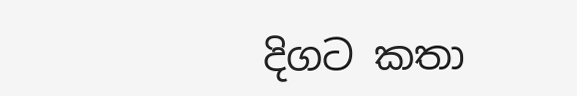දිගට කතා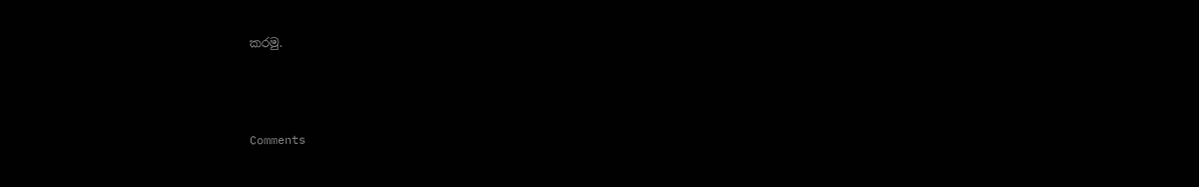කරමු.



Comments